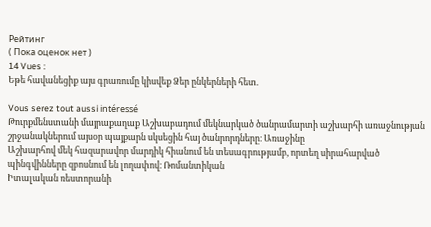Рейтинг
( Пока оценок нет )
14 Vues :
Եթե հավանեցիք այս գրառումը կիսվեք Ձեր ընկերների հետ.

Vous serez tout aussi intéressé
Թուրքմենստանի մայրաքաղաք Աշխաբադում մեկնարկած ծանրամարտի աշխարհի առաջնության շրջանակներում այսօր պայքարն սկսեցին հայ ծանրորդները։ Առաջինը
Աշխարհով մեկ հազարավոր մարդիկ հիանում են տեսագրությամբ, որտեղ սիրահարված պինգվինները զբոսնում են լողափով։ Ռոմանտիկան
Իտալական ռեստորանի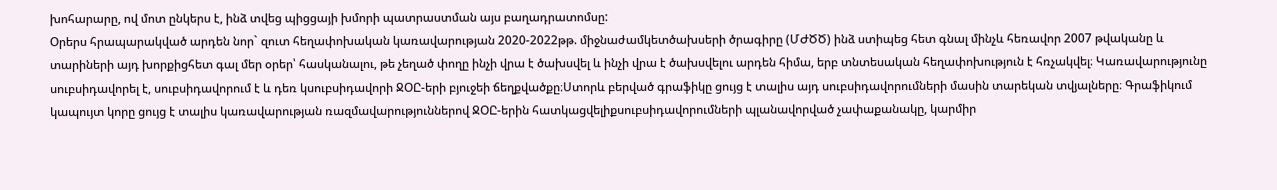խոհարարը, ով մոտ ընկերս է, ինձ տվեց պիցցայի խմորի պատրաստման այս բաղադրատոմսը:
Օրերս հրապարակված արդեն նոր` զուտ հեղափոխական կառավարության 2020-2022թթ. միջնաժամկետծախսերի ծրագիրը (ՄԺԾԾ) ինձ ստիպեց հետ գնալ մինչև հեռավոր 2007 թվականը և տարիների այդ խորքիցհետ գալ մեր օրեր՝ հասկանալու, թե չեղած փողը ինչի վրա է ծախսվել և ինչի վրա է ծախսվելու արդեն հիմա, երբ տնտեսական հեղափոխություն է հռչակվել։ Կառավարությունը սուբսիդավորել է, սուբսիդավորում է և դեռ կսուբսիդավորի ՋՕԸ-երի բյուջեի ճեղքվածքը։Ստորև բերված գրաֆիկը ցույց է տալիս այդ սուբսիդավորումների մասին տարեկան տվյալները։ Գրաֆիկում կապույտ կորը ցույց է տալիս կառավարության ռազմավարություններով ՋՕԸ-երին հատկացվելիքսուբսիդավորումների պլանավորված չափաքանակը, կարմիր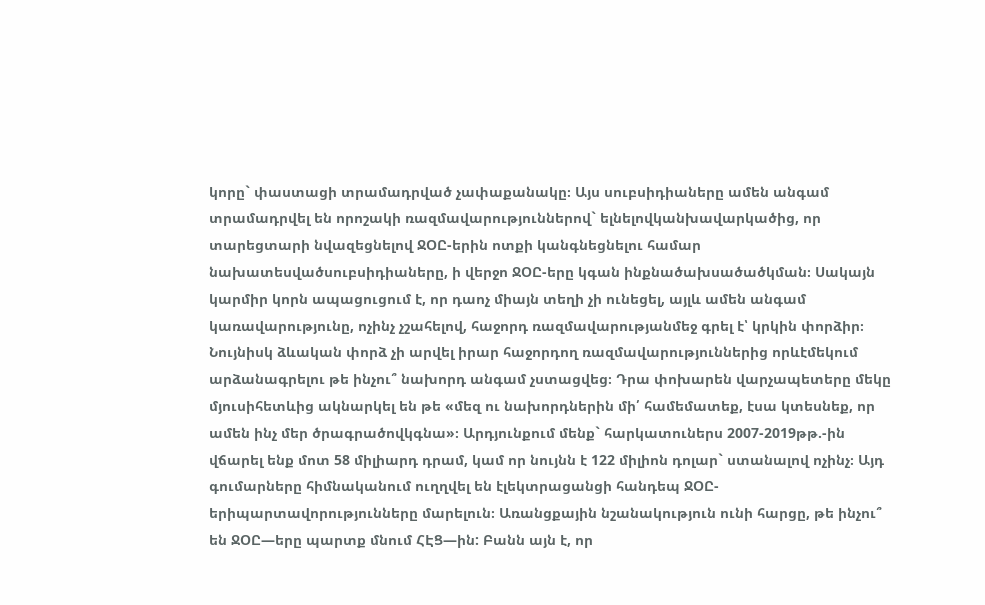կորը` փաստացի տրամադրված չափաքանակը։ Այս սուբսիդիաները ամեն անգամ տրամադրվել են որոշակի ռազմավարություններով` ելնելովկանխավարկածից, որ տարեցտարի նվազեցնելով ՋՕԸ-երին ոտքի կանգնեցնելու համար նախատեսվածսուբսիդիաները, ի վերջո ՋՕԸ-երը կգան ինքնածախսածածկման։ Սակայն կարմիր կորն ապացուցում է, որ դաոչ միայն տեղի չի ունեցել, այլև ամեն անգամ կառավարությունը, ոչինչ չշահելով, հաջորդ ռազմավարությանմեջ գրել է՝ կրկին փորձիր։ Նույնիսկ ձևական փորձ չի արվել իրար հաջորդող ռազմավարություններից որևէմեկում արձանագրելու թե ինչու՞ նախորդ անգամ չստացվեց։ Դրա փոխարեն վարչապետերը մեկը մյուսիհետևից ակնարկել են թե «մեզ ու նախորդներին մի՛ համեմատեք, էսա կտեսնեք, որ ամեն ինչ մեր ծրագրածովկգնա»։ Արդյունքում մենք` հարկատուներս 2007-2019թթ.-ին վճարել ենք մոտ 58 միլիարդ դրամ, կամ որ նույնն է 122 միլիոն դոլար` ստանալով ոչինչ։ Այդ գումարները հիմնականում ուղղվել են էլեկտրացանցի հանդեպ ՋՕԸ-երիպարտավորությունները մարելուն։ Առանցքային նշանակություն ունի հարցը, թե ինչու՞ են ՋՕԸ—երը պարտք մնում ՀԷՑ—ին: Բանն այն է, որ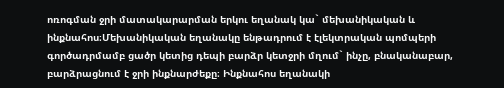ոռոգման ջրի մատակարարման երկու եղանակ կա` մեխանիկական և ինքնահոս։Մեխանիկական եղանակը ենթադրում է էլեկտրական պոմպերի գործադրմամբ ցածր կետից դեպի բարձր կետջրի մղում` ինչը, բնականաբար, բարձրացնում է ջրի ինքնարժեքը։ Ինքնահոս եղանակի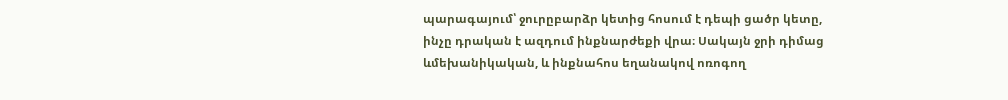պարագայում՝ ջուրըբարձր կետից հոսում է դեպի ցածր կետը, ինչը դրական է ազդում ինքնարժեքի վրա։ Սակայն ջրի դիմաց ևմեխանիկական, և ինքնահոս եղանակով ոռոգող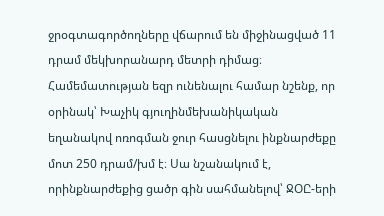ջրօգտագործողները վճարում են միջինացված 11 դրամ մեկխորանարդ մետրի դիմաց։ Համեմատության եզր ունենալու համար նշենք, որ օրինակ՝ Խաչիկ գյուղինմեխանիկական եղանակով ոռոգման ջուր հասցնելու ինքնարժեքը մոտ 250 դրամ/խմ է։ Սա նշանակում է, որինքնարժեքից ցածր գին սահմանելով՝ ՋՕԸ-երի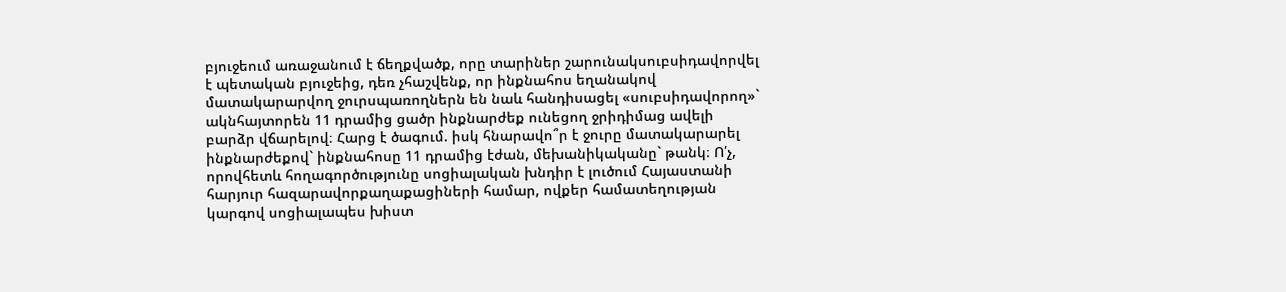բյուջեում առաջանում է ճեղքվածք, որը տարիներ շարունակսուբսիդավորվել է պետական բյուջեից, դեռ չհաշվենք, որ ինքնահոս եղանակով մատակարարվող ջուրսպառողներն են նաև հանդիսացել «սուբսիդավորող»` ակնհայտորեն 11 դրամից ցածր ինքնարժեք ունեցող ջրիդիմաց ավելի բարձր վճարելով։ Հարց է ծագում. իսկ հնարավո՞ր է ջուրը մատակարարել ինքնարժեքով` ինքնահոսը 11 դրամից էժան, մեխանիկականը` թանկ։ Ո՛չ, որովհետև հողագործությունը սոցիալական խնդիր է լուծում Հայաստանի հարյուր հազարավորքաղաքացիների համար, ովքեր համատեղության կարգով սոցիալապես խիստ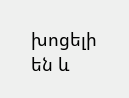խոցելի են և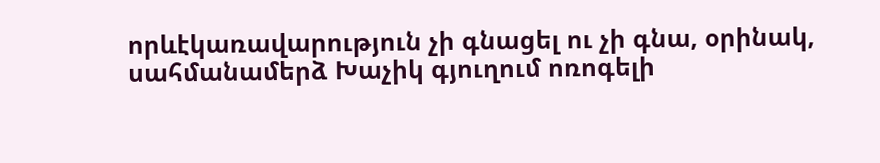որևէկառավարություն չի գնացել ու չի գնա, օրինակ, սահմանամերձ Խաչիկ գյուղում ոռոգելի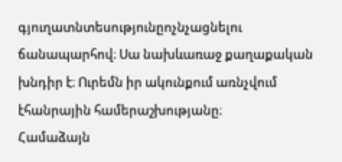գյուղատնտեսությունըոչնչացնելու ճանապարհով։ Սա նախևառաջ քաղաքական խնդիր է։ Ուրեմն իր ակունքում առնչվում էհանրային համերաշխությանը։
Համաձայն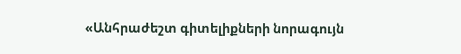«Անհրաժեշտ գիտելիքների նորագույն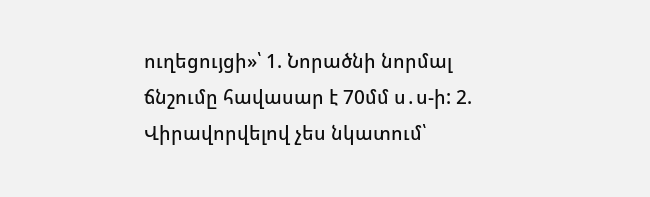ուղեցույցի»՝ 1. Նորածնի նորմալ ճնշումը հավասար է 70մմ ս․ս-ի: 2.
Վիրավորվելով չես նկատում՝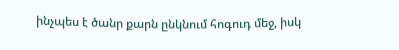ինչպես է ծանր քարն ընկնում հոգուդ մեջ, իսկ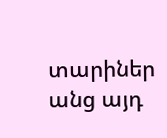տարիներ անց այդ